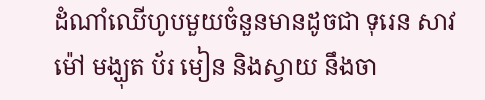ដំណាំឈើហូបមួយចំនួនមានដូចជា ទុរេន សាវម៉ៅ មង្ឃុត ប័រ មៀន និងស្វាយ នឹងចា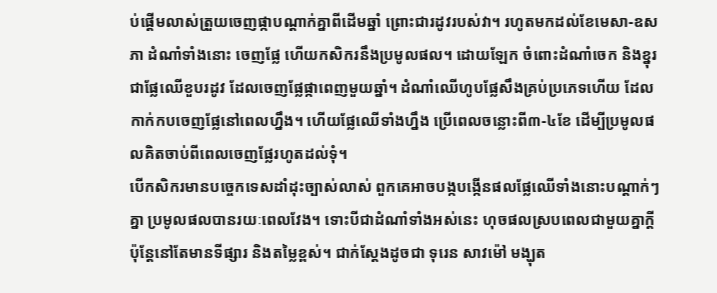ប់ផ្ដើមលាស់ត្រួយចេញផ្កាបណ្ដាក់គ្នាពីដើមឆ្នាំ ព្រោះជារដូវរបស់វា។ រហូតមកដល់ខែមេសា-ឧសភា ដំណាំទាំងនោះ ចេញផ្លែ ហើយកសិករនឹងប្រមូលផល។ ដោយឡែក ចំពោះដំណាំចេក និងខ្នុរ ជាផ្លែឈើខួបរដូវ ដែលចេញផ្លែផ្កាពេញមួយឆ្នាំ។ ដំណាំឈើហូបផ្លែសឹងគ្រប់ប្រភេទហើយ ដែលកាក់កបចេញផ្លែនៅពេលហ្នឹង។ ហើយផ្លែឈើទាំងហ្នឹង ប្រើពេលចន្លោះពី៣-៤ខែ ដើម្បីប្រមូលផលគិតចាប់ពីពេលចេញផ្លែរហូតដល់ទុំ។
បើកសិករមានបច្ចេកទេសដាំដុះច្បាស់លាស់ ពួកគេអាចបង្កបង្កើនផលផ្លែឈើទាំងនោះបណ្ដាក់ៗគ្នា ប្រមូលផលបានរយៈពេលវែង។ ទោះបីជាដំណាំទាំងអស់នេះ ហុចផលស្របពេលជាមួយគ្នាក្ដី ប៉ុន្តែនៅតែមានទីផ្សារ និងតម្លៃខ្ពស់។ ជាក់ស្តែងដូចជា ទុរេន សាវម៉ៅ មង្ឃុត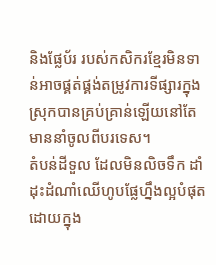និងផ្លែប័រ របស់កសិករខ្មែរមិនទាន់អាចផ្គត់ផ្គង់តម្រូវការទីផ្សារក្នុងស្រុកបានគ្រប់គ្រាន់ឡើយនៅតែមាននាំចូលពីបរទេស។
តំបន់ដីទួល ដែលមិនលិចទឹក ដាំដុះដំណាំឈើហូបផ្លែហ្នឹងល្អបំផុតដោយក្នុង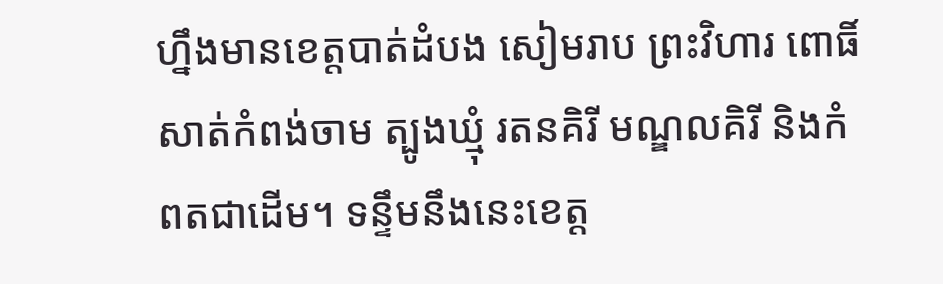ហ្នឹងមានខេត្តបាត់ដំបង សៀមរាប ព្រះវិហារ ពោធិ៍សាត់កំពង់ចាម ត្បូងឃ្មុំ រតនគិរី មណ្ឌលគិរី និងកំពតជាដើម។ ទន្ទឹមនឹងនេះខេត្ត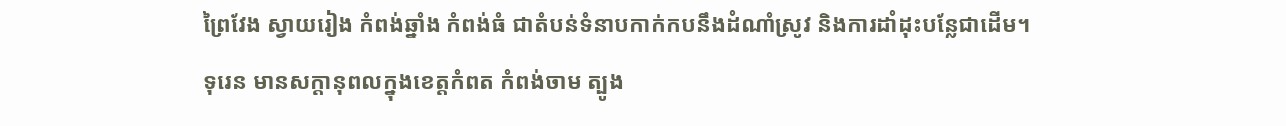ព្រៃវែង ស្វាយរៀង កំពង់ឆ្នាំង កំពង់ធំ ជាតំបន់ទំនាបកាក់កបនឹងដំណាំស្រូវ និងការដាំដុះបន្លែជាដើម។
ទុរេន មានសក្តានុពលក្នុងខេត្តកំពត កំពង់ចាម ត្បូង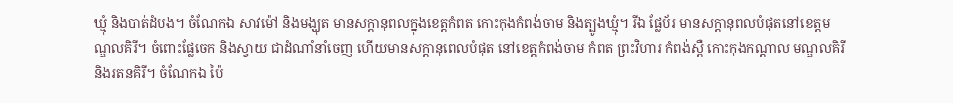ឃ្មុំ និងបាត់ដំបង។ ចំណែកឯ សាវម៉ៅ និងមង្ឃុត មានសក្តានុពលក្នុងខេត្តកំពត កោះកុងកំពង់ចាម និងត្បូងឃ្មុំ។ រីឯ ផ្លែប័រ មានសក្ដានុពលបំផុតនៅខេត្តមណ្ឌលគិរី។ ចំពោះផ្លែចេក និងស្វាយ ជាដំណាំនាំចេញ ហើយមានសក្ដានុពេលបំផុត នៅខេត្តកំពង់ចាម កំពត ព្រះវិហារ កំពង់ស្ពឺ កោះកុងកណ្ដាល មណ្ឌលគិរី និងរតនគិរី។ ចំណែកឯ ប៉ៃ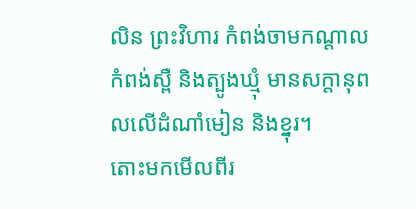លិន ព្រះវិហារ កំពង់ចាមកណ្ដាល កំពង់ស្ពឺ និងត្បូងឃ្មុំ មានសក្ដានុពលលើដំណាំមៀន និងខ្នុរ។
តោះមកមើលពីរ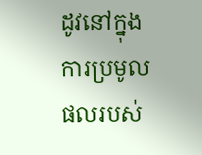ដូវនៅក្នុងការប្រមូលផលរបស់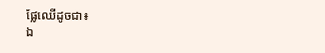ផ្លែឈើដូចជា៖
ឯ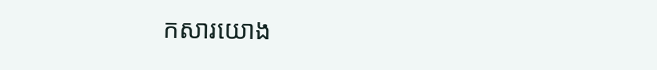កសារយោង